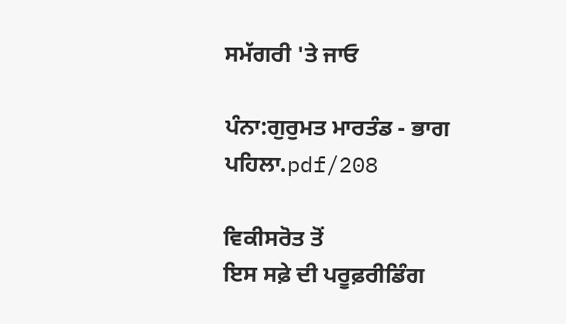ਸਮੱਗਰੀ 'ਤੇ ਜਾਓ

ਪੰਨਾ:ਗੁਰੁਮਤ ਮਾਰਤੰਡ - ਭਾਗ ਪਹਿਲਾ.pdf/208

ਵਿਕੀਸਰੋਤ ਤੋਂ
ਇਸ ਸਫ਼ੇ ਦੀ ਪਰੂਫ਼ਰੀਡਿੰਗ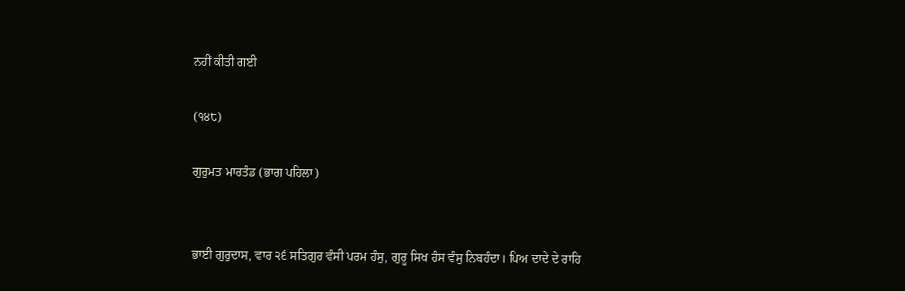ਨਹੀਂ ਕੀਤੀ ਗਈ

(੧੪੮)

ਗੁਰੁਮਤ ਮਾਰਤੰਡ (ਭਾਗ ਪਹਿਲਾ)


ਭਾਈ ਗੁਰੁਦਾਸ, ਵਾਰ ੨੬ ਸਤਿਗੁਰ ਵੰਸੀ ਪਰਮ ਹੰਸੁ, ਗੁਰੂ ਸਿਖ ਹੰਸ ਵੰਸੁ ਨਿਬਹੰਦਾ। ਪਿਅ ਦਾਦੇ ਦੇ ਰਾਹਿ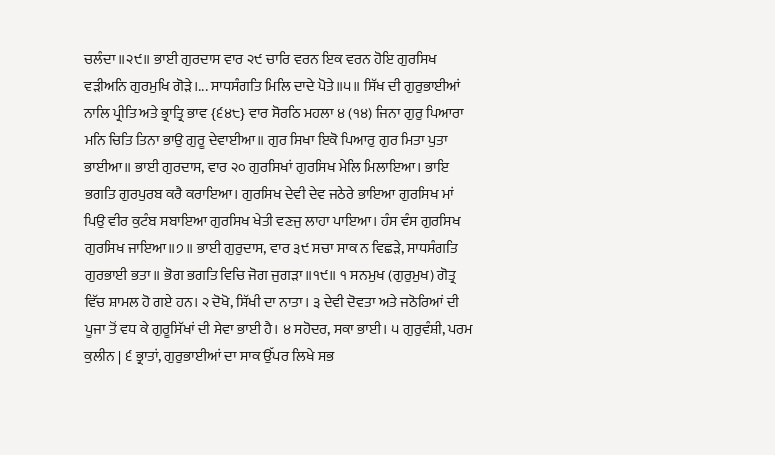ਚਲੰਦਾ॥੨੯॥ ਭਾਈ ਗੁਰਦਾਸ ਵਾਰ ੨੯ ਚਾਰਿ ਵਰਨ ਇਕ ਵਰਨ ਹੋਇ ਗੁਰਸਿਖ ਵੜੀਅਨਿ ਗੁਰਮੁਖਿ ਗੋੜੇ।... ਸਾਧਸੰਗਤਿ ਮਿਲਿ ਦਾਦੇ ਪੋਤੇ॥੫॥ ਸਿੱਖ ਦੀ ਗੁਰੁਭਾਈਆਂ ਨਾਲਿ ਪ੍ਰੀਤਿ ਅਤੇ ਭ੍ਰਾਤ੍ਰਿ ਭਾਵ {੬੪੮} ਵਾਰ ਸੋਰਠਿ ਮਹਲਾ ੪ (੧੪) ਜਿਨਾ ਗੁਰੁ ਪਿਆਰਾ ਮਨਿ ਚਿਤਿ ਤਿਨਾ ਭਾਉ ਗੁਰੂ ਦੇਵਾਈਆ॥ ਗੁਰ ਸਿਖਾ ਇਕੋ ਪਿਆਰੁ ਗੁਰ ਮਿਤਾ ਪੁਤਾ ਭਾਈਆ॥ ਭਾਈ ਗੁਰਦਾਸ, ਵਾਰ ੨੦ ਗੁਰਸਿਖਾਂ ਗੁਰਸਿਖ ਮੇਲਿ ਮਿਲਾਇਆ। ਭਾਇ ਭਗਤਿ ਗੁਰਪੁਰਬ ਕਰੈ ਕਰਾਇਆ। ਗੁਰਸਿਖ ਦੇਵੀ ਦੇਵ ਜਠੇਰੇ ਭਾਇਆ ਗੁਰਸਿਖ ਮਾਂ ਪਿਉ ਵੀਰ ਕੁਟੰਬ ਸਬਾਇਆ ਗੁਰਸਿਖ ਖੇਤੀ ਵਣਜੁ ਲਾਹਾ ਪਾਇਆ। ਹੰਸ ਵੰਸ ਗੁਰਸਿਖ ਗੁਰਸਿਖ ਜਾਇਆ॥੭॥ ਭਾਈ ਗੁਰੁਦਾਸ, ਵਾਰ ੩੯ ਸਚਾ ਸਾਕ ਨ ਵਿਛੜੇ, ਸਾਧਸੰਗਤਿ ਗੁਰਭਾਈ ਭਤਾ॥ ਭੋਗ ਭਗਤਿ ਵਿਚਿ ਜੋਗ ਜੁਗੜਾ॥੧੯॥ ੧ ਸਨਮੁਖ (ਗੁਰੁਮੁਖ) ਗੋਤ੍ਰ ਵਿੱਚ ਸ਼ਾਮਲ ਹੋ ਗਏ ਹਨ। ੨ ਦੋਖੋ, ਸਿੱਖੀ ਦਾ ਨਾਤਾ। ੩ ਦੇਵੀ ਦੋਵਤਾ ਅਤੇ ਜਠੋਰਿਆਂ ਦੀ ਪੂਜਾ ਤੋਂ ਵਧ ਕੇ ਗੁਰੂਸਿੱਖਾਂ ਦੀ ਸੇਵਾ ਭਾਈ ਹੈ। ੪ ਸਹੋਦਰ, ਸਕਾ ਭਾਈ। ੫ ਗੁਰੁਵੰਸ਼ੀ, ਪਰਮ ਕੁਲੀਨ | ੬ ਭ੍ਰਾਤਾਂ, ਗੁਰੁਭਾਈਆਂ ਦਾ ਸਾਕ ਉੱਪਰ ਲਿਖੇ ਸਭ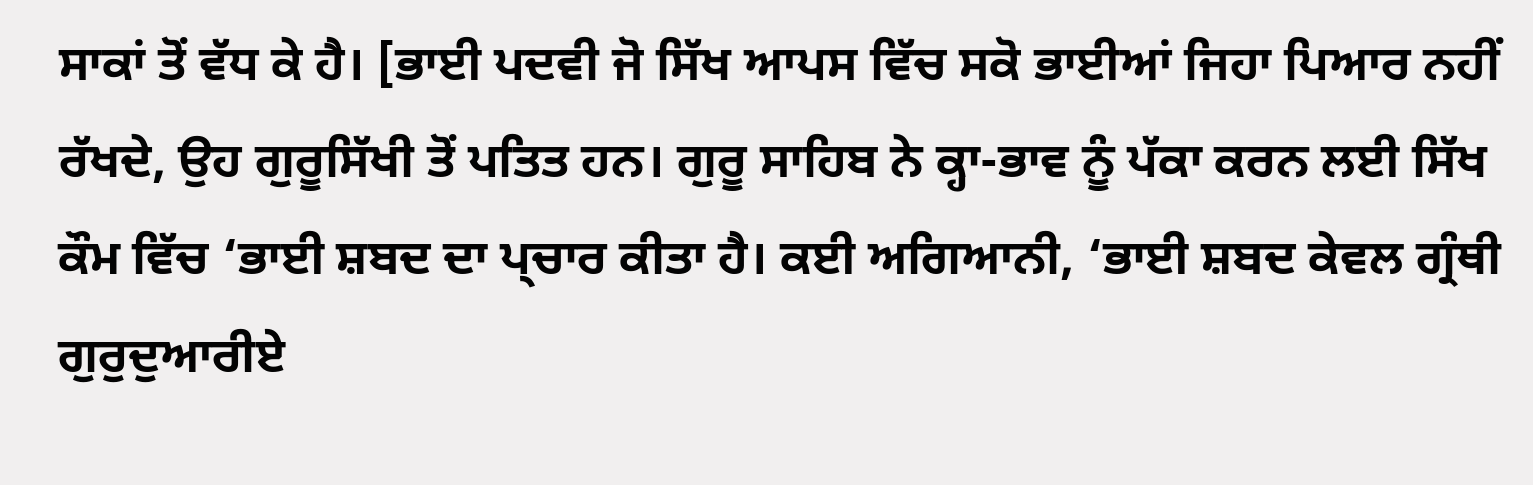ਸਾਕਾਂ ਤੋਂ ਵੱਧ ਕੇ ਹੈ। [ਭਾਈ ਪਦਵੀ ਜੋ ਸਿੱਖ ਆਪਸ ਵਿੱਚ ਸਕੋ ਭਾਈਆਂ ਜਿਹਾ ਪਿਆਰ ਨਹੀਂ ਰੱਖਦੇ, ਉਹ ਗੁਰੂਸਿੱਖੀ ਤੋਂ ਪਤਿਤ ਹਨ। ਗੁਰੂ ਸਾਹਿਬ ਨੇ ਕ੍ਹਾ-ਭਾਵ ਨੂੰ ਪੱਕਾ ਕਰਨ ਲਈ ਸਿੱਖ ਕੌਮ ਵਿੱਚ ‘ਭਾਈ ਸ਼ਬਦ ਦਾ ਪ੍ਚਾਰ ਕੀਤਾ ਹੈ। ਕਈ ਅਗਿਆਨੀ, ‘ਭਾਈ ਸ਼ਬਦ ਕੇਵਲ ਗ੍ਰੰਥੀ ਗੁਰੁਦੁਆਰੀਏ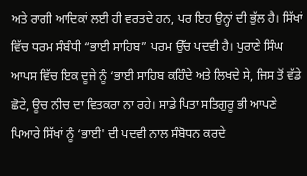ਅਤੇ ਰਾਗੀ ਆਦਿਕਾਂ ਲਈ ਹੀ ਵਰਤਦੇ ਹਨ, ਪਰ ਇਹ ਉਨ੍ਹਾਂ ਦੀ ਭੁੱਲ ਹੈ। ਸਿੱਖਾਂ ਵਿੱਚ ਧਰਮ ਸੰਬੰਧੀ “ਭਾਈ ਸਾਹਿਬ” ਪਰਮ ਉੱਚ ਪਦਵੀ ਹੈ। ਪੁਰਾਣੇ ਸਿੰਘ ਆਪਸ ਵਿੱਚ ਇਕ ਦੂਜੇ ਨੂੰ ‘ਭਾਈ ਸਾਹਿਬ ਕਹਿੰਦੇ ਅਤੇ ਲਿਖਦੇ ਸੇ, ਜਿਸ ਤੋਂ ਵੱਡੇ ਛੋਟੇ, ਊਚ ਨੀਚ ਦਾ ਵਿਤਕਰਾ ਨਾ ਰਹੇ। ਸਾਡੇ ਪਿਤਾ ਸਤਿਗੁਰੂ ਭੀ ਆਪਣੇ ਪਿਆਰੇ ਸਿੱਖਾਂ ਨੂੰ ‘ਭਾਈ' ਦੀ ਪਦਵੀ ਨਾਲ ਸੰਬੋਧਨ ਕਰਦੇ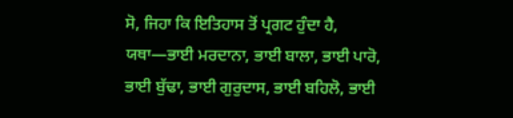ਸੋ, ਜਿਹਾ ਕਿ ਇਤਿਹਾਸ ਤੋਂ ਪ੍ਰਗਟ ਹੁੰਦਾ ਹੈ, ਯਥਾ—ਭਾਈ ਮਰਦਾਨਾ, ਭਾਈ ਬਾਲਾ, ਭਾਈ ਪਾਰੋ, ਭਾਈ ਬੁੱਢਾ, ਭਾਈ ਗੁਰੁਦਾਸ, ਭਾਈ ਬਹਿਲੋ, ਭਾਈ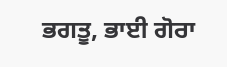ਭਗਤੂ, ਭਾਈ ਗੋਰਾ